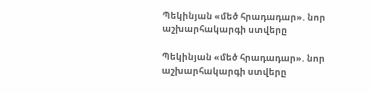Պեկինյան «մեծ հրադադար». նոր աշխարհակարգի ստվերը

Պեկինյան «մեծ հրադադար». նոր աշխարհակարգի ստվերը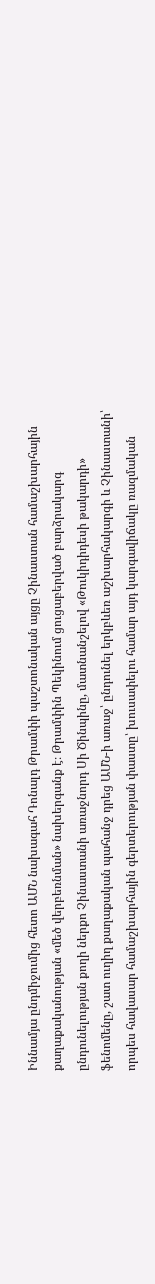Իննամյա ընդմիջումից հետո ԱՄՆ նախագահ Դոնալդ Թրամփի պաշտոնական այցը Չինաստան համաշխարհային քաղաքականության «մեծ վերբեռնման» նախերգանք է։ Թրամփին Պեկինում ցուցաբերված բարձրակարգ ընդունելության քողի ներքո Չինաստանի առաջնորդ Սի Ծինպինը, մատնանշելով «Թուկիդիդեսի թակարդի» ֆենոմենը, շատ ուղիղ քաղաքական պահանջ դրեց ԱՄՆ-ի առաջ՝ ընդունել երկբևեռ աշխարհակարգի և Չինաստանի՝ որպես հավասար համաշխարհային գերտերության փաստը՝ խուսափելու համար այդ կարգավիճակը ռազմական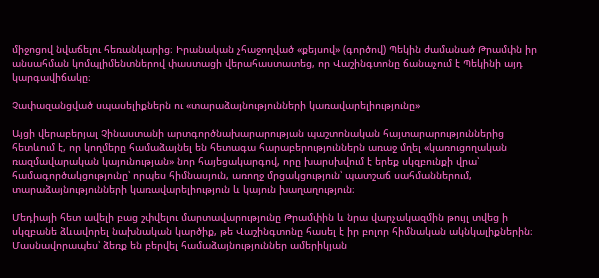միջոցով նվաճելու հեռանկարից։ Իրանական չհաջողված «քեյսով» (գործով) Պեկին ժամանած Թրամփն իր անսահման կոմպլիմենտներով փաստացի վերահաստատեց, որ Վաշինգտոնը ճանաչում է Պեկինի այդ կարգավիճակը։

Չափազանցված սպասելիքներն ու «տարաձայնությունների կառավարելիությունը»

Այցի վերաբերյալ Չինաստանի արտգործնախարարության պաշտոնական հայտարարություններից հետևում է, որ կողմերը համաձայնել են հետագա հարաբերություններն առաջ մղել «կառուցողական ռազմավարական կայունության» նոր հայեցակարգով, որը խարսխվում է երեք սկզբունքի վրա՝ համագործակցությունը՝ որպես հիմնասյուն, առողջ մրցակցություն՝ պատշաճ սահմաններում, տարաձայնությունների կառավարելիություն և կայուն խաղաղություն։

Մեդիայի հետ ավելի բաց շփվելու մարտավարությունը Թրամփին և նրա վարչակազմին թույլ տվեց ի սկզբանե ձևավորել նախնական կարծիք, թե Վաշինգտոնը հասել է իր բոլոր հիմնական ակնկալիքներին։ Մասնավորապես՝ ձեռք են բերվել համաձայնություններ ամերիկյան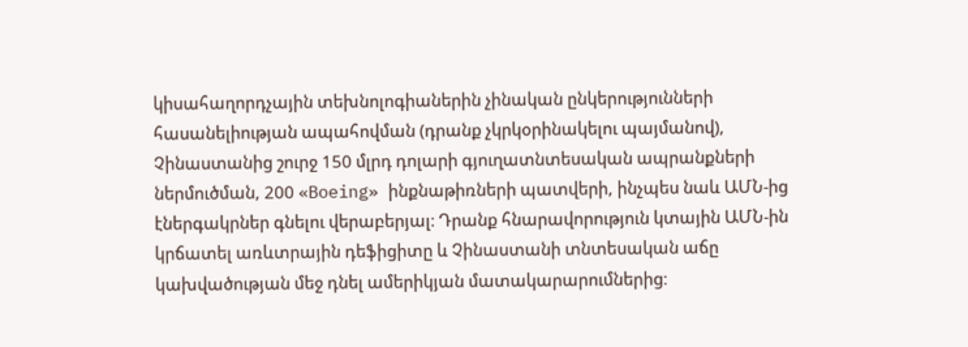կիսահաղորդչային տեխնոլոգիաներին չինական ընկերությունների հասանելիության ապահովման (դրանք չկրկօրինակելու պայմանով), Չինաստանից շուրջ 150 մլրդ դոլարի գյուղատնտեսական ապրանքների ներմուծման, 200 «Boeing» ինքնաթիռների պատվերի, ինչպես նաև ԱՄՆ-ից էներգակրներ գնելու վերաբերյալ։ Դրանք հնարավորություն կտային ԱՄՆ-ին կրճատել առևտրային դեֆիցիտը և Չինաստանի տնտեսական աճը կախվածության մեջ դնել ամերիկյան մատակարարումներից։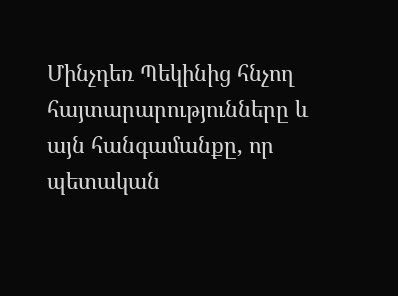Մինչդեռ Պեկինից հնչող հայտարարությունները և այն հանգամանքը, որ պետական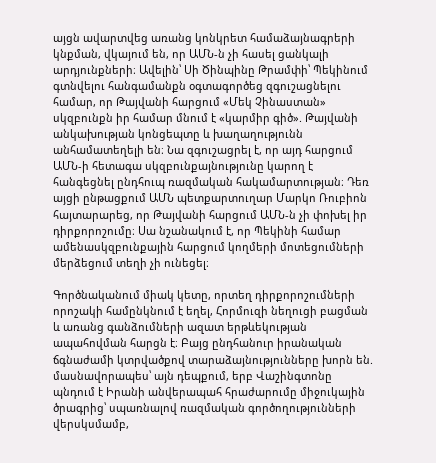այցն ավարտվեց առանց կոնկրետ համաձայնագրերի կնքման, վկայում են, որ ԱՄՆ-ն չի հասել ցանկալի արդյունքների։ Ավելին՝ Սի Ծինպինը Թրամփի՝ Պեկինում գտնվելու հանգամանքն օգտագործեց զգուշացնելու համար, որ Թայվանի հարցում «Մեկ Չինաստան» սկզբունքն իր համար մնում է «կարմիր գիծ». Թայվանի անկախության կոնցեպտը և խաղաղությունն անհամատեղելի են։ Նա զգուշացրել է, որ այդ հարցում ԱՄՆ-ի հետագա սկզբունքայնությունը կարող է հանգեցնել ընդհուպ ռազմական հակամարտության։ Դեռ այցի ընթացքում ԱՄՆ պետքարտուղար Մարկո Ռուբիոն հայտարարեց, որ Թայվանի հարցում ԱՄՆ-ն չի փոխել իր դիրքորոշումը։ Սա նշանակում է, որ Պեկինի համար ամենասկզբունքային հարցում կողմերի մոտեցումների մերձեցում տեղի չի ունեցել։

Գործնականում միակ կետը, որտեղ դիրքորոշումների որոշակի համընկնում է եղել, Հորմուզի նեղուցի բացման և առանց գանձումների ազատ երթևեկության ապահովման հարցն է։ Բայց ընդհանուր իրանական ճգնաժամի կտրվածքով տարաձայնությունները խորն են. մասնավորապես՝ այն դեպքում, երբ Վաշինգտոնը պնդում է Իրանի անվերապահ հրաժարումը միջուկային ծրագրից՝ սպառնալով ռազմական գործողությունների վերսկսմամբ,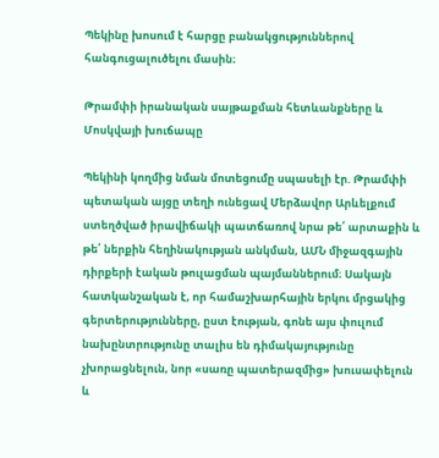Պեկինը խոսում է հարցը բանակցություններով հանգուցալուծելու մասին։

Թրամփի իրանական սայթաքման հետևանքները և Մոսկվայի խուճապը

Պեկինի կողմից նման մոտեցումը սպասելի էր. Թրամփի պետական այցը տեղի ունեցավ Մերձավոր Արևելքում ստեղծված իրավիճակի պատճառով նրա թե՛ արտաքին և թե՛ ներքին հեղինակության անկման, ԱՄՆ միջազգային դիրքերի էական թուլացման պայմաններում։ Սակայն հատկանշական է, որ համաշխարհային երկու մրցակից գերտերությունները, ըստ էության, գոնե այս փուլում նախընտրությունը տալիս են դիմակայությունը չխորացնելուն, նոր «սառը պատերազմից» խուսափելուն և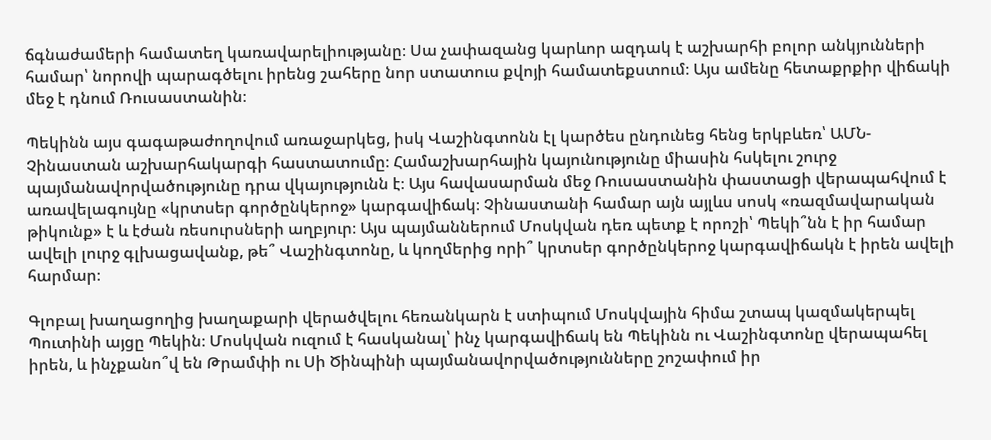ճգնաժամերի համատեղ կառավարելիությանը։ Սա չափազանց կարևոր ազդակ է աշխարհի բոլոր անկյունների համար՝ նորովի պարագծելու իրենց շահերը նոր ստատուս քվոյի համատեքստում։ Այս ամենը հետաքրքիր վիճակի մեջ է դնում Ռուսաստանին։

Պեկինն այս գագաթաժողովում առաջարկեց, իսկ Վաշինգտոնն էլ կարծես ընդունեց հենց երկբևեռ՝ ԱՄՆ-Չինաստան աշխարհակարգի հաստատումը։ Համաշխարհային կայունությունը միասին հսկելու շուրջ պայմանավորվածությունը դրա վկայությունն է։ Այս հավասարման մեջ Ռուսաստանին փաստացի վերապահվում է առավելագույնը «կրտսեր գործընկերոջ» կարգավիճակ։ Չինաստանի համար այն այլևս սոսկ «ռազմավարական թիկունք» է և էժան ռեսուրսների աղբյուր։ Այս պայմաններում Մոսկվան դեռ պետք է որոշի՝ Պեկի՞նն է իր համար ավելի լուրջ գլխացավանք, թե՞ Վաշինգտոնը, և կողմերից որի՞ կրտսեր գործընկերոջ կարգավիճակն է իրեն ավելի հարմար։

Գլոբալ խաղացողից խաղաքարի վերածվելու հեռանկարն է ստիպում Մոսկվային հիմա շտապ կազմակերպել Պուտինի այցը Պեկին։ Մոսկվան ուզում է հասկանալ՝ ինչ կարգավիճակ են Պեկինն ու Վաշինգտոնը վերապահել իրեն, և ինչքանո՞վ են Թրամփի ու Սի Ծինպինի պայմանավորվածությունները շոշափում իր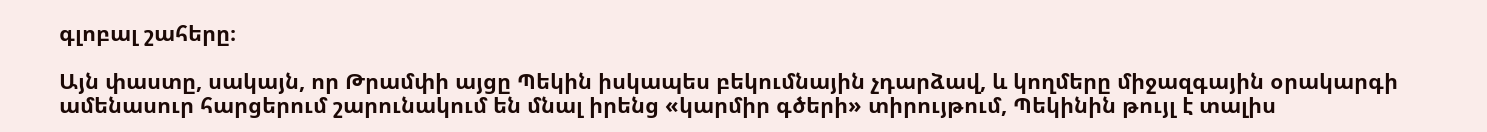գլոբալ շահերը։

Այն փաստը, սակայն, որ Թրամփի այցը Պեկին իսկապես բեկումնային չդարձավ, և կողմերը միջազգային օրակարգի ամենասուր հարցերում շարունակում են մնալ իրենց «կարմիր գծերի» տիրույթում, Պեկինին թույլ է տալիս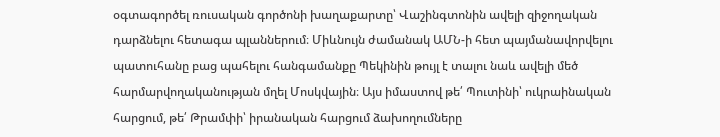օգտագործել ռուսական գործոնի խաղաքարտը՝ Վաշինգտոնին ավելի զիջողական դարձնելու հետագա պլաններում։ Միևնույն ժամանակ ԱՄՆ-ի հետ պայմանավորվելու պատուհանը բաց պահելու հանգամանքը Պեկինին թույլ է տալու նաև ավելի մեծ հարմարվողականության մղել Մոսկվային։ Այս իմաստով թե՛ Պուտինի՝ ուկրաինական հարցում, թե՛ Թրամփի՝ իրանական հարցում ձախողումները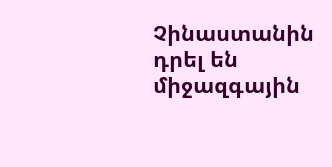Չինաստանին դրել են միջազգային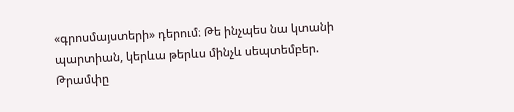«գրոսմայստերի» դերում։ Թե ինչպես նա կտանի պարտիան, կերևա թերևս մինչև սեպտեմբեր. Թրամփը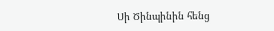Սի Ծինպինին հենց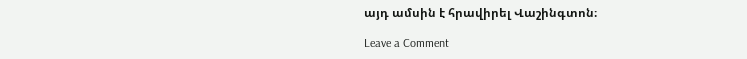այդ ամսին է հրավիրել Վաշինգտոն։

Leave a Comment